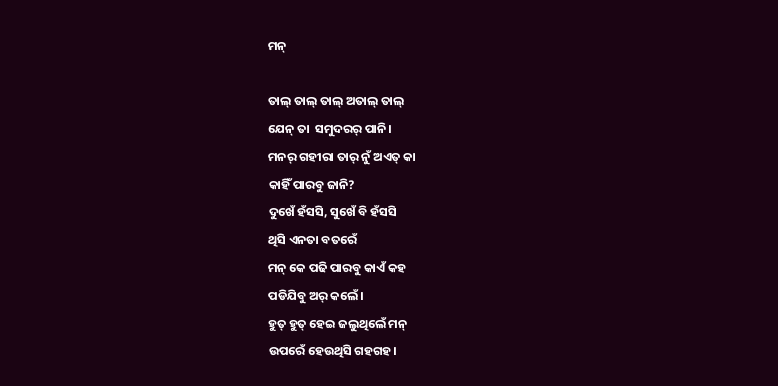ମନ୍

ତାଲ୍ ତାଲ୍ ତାଲ୍ ଅତାଲ୍ ତାଲ୍
ଯେନ୍ ତା  ସମୁଦରର୍ ପାନି।
ମନର୍ ଗହୀରା ତାର୍ ନୁଁ ଅଏତ୍ କା
କାହିଁ ପାରବୁ ଜାନି?
ଦୁଖେଁ ହଁସସି, ସୁଖେଁ ବି ହଁସସି
ଥିସି ଏନତା ବତରେଁ
ମନ୍ କେ ପଢି ପାରବୁ କାଏଁ କହ
ପଡିଯିବୁ ଅର୍ କଲେଁ।
ହୁତ୍ ହୁତ୍ ହେଇ ଜଲୁଥିଲେଁ ମନ୍
ଉପରେଁ ହେଉଥିସି ଗହଗହ।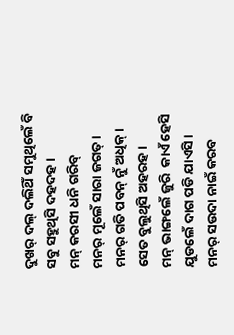ଦୁଖର୍ ଦଲ୍ ଦଲିଥିଁ ସମୁଥିଲେଁ ବି
ସବୁ ସହୁଥିସି ଦହଦହ।
ମନ୍ କରସୀ ଧନି ଗରିବ୍
ମନର୍ ମୂଲେଁ ସାରା ଜଗତ୍।
ମନର୍ ଗତି ପବନ୍ ନୁଁ ଅଧିକ୍।
ସେତ ବୁଲୁଥିସି ଅହରହ।
ମନ୍ ଭାଙ୍ଗଲେଁ ଜୁରି  କାଏଁ ହେସି
ଯୁଡଲେଁ ଦାଗ ପଡି ଯାଏସି।
ମନର୍ ସଉଦା ନାଇଁ କରବ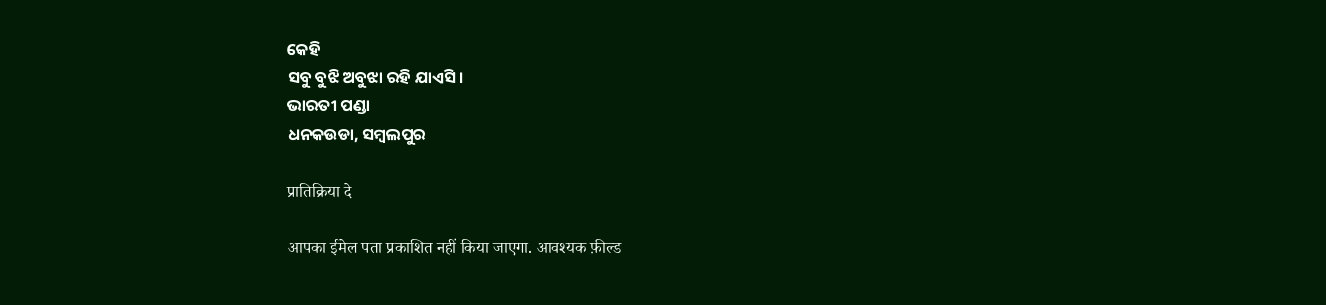କେହି
ସବୁ ବୁଝି ଅବୁଝା ରହି ଯାଏସି।
ଭାରତୀ ପଣ୍ଡା
ଧନକଉଡା, ସମ୍ବଲପୁର

प्रातिक्रिया दे

आपका ईमेल पता प्रकाशित नहीं किया जाएगा. आवश्यक फ़ील्ड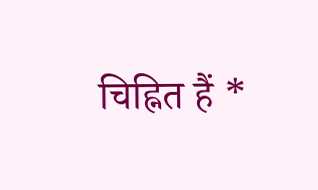चिह्नित हैं *